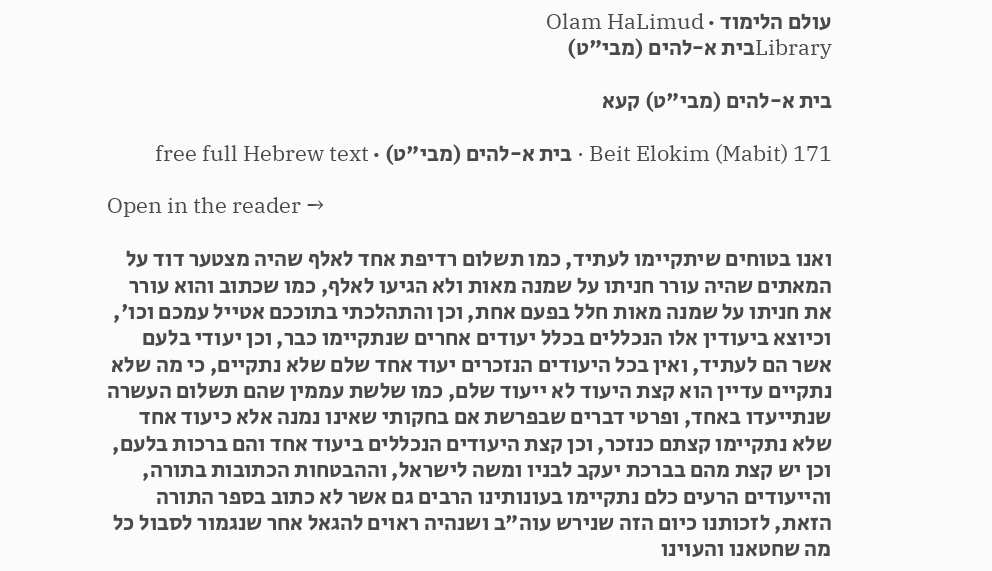עולם הלימוד · Olam HaLimud
Libraryבית א-להים (מבי"ט)

בית א-להים (מבי"ט) קעא

Beit Elokim (Mabit) 171 · בית א-להים (מבי"ט) · free full Hebrew text

Open in the reader →

ואנו בטוחים שיתקיימו לעתיד, כמו תשלום רדיפת אחד לאלף שהיה מצטער דוד על המאתים שהיה עורר חניתו על שמנה מאות ולא הגיעו לאלף, כמו שכתוב והוא עורר את חניתו על שמנה מאות חלל בפעם אחת, וכן והתהלכתי בתוככם אטייל עמכם וכו', וכיוצא ביעודין אלו הנכללים בכלל יעודים אחרים שנתקיימו כבר, וכן יעודי בלעם אשר הם לעתיד, ואין בכל היעודים הנזכרים יעוד אחד שלם שלא נתקיים, כי מה שלא נתקיים עדיין הוא קצת היעוד לא ייעוד שלם, כמו שלשת עממין שהם תשלום העשרה שנתייעדו באחד, ופרטי דברים שבפרשת אם בחקותי שאינו נמנה אלא כיעוד אחד שלא נתקיימו קצתם כנזכר, וכן קצת היעודים הנכללים ביעוד אחד והם ברכות בלעם, וכן יש קצת מהם בברכת יעקב לבניו ומשה לישראל, וההבטחות הכתובות בתורה, והייעודים הרעים כלם נתקיימו בעונותינו הרבים גם אשר לא כתוב בספר התורה הזאת, לזכותנו כיום הזה שנירש עוה"ב ושנהיה ראוים להגאל אחר שנגמור לסבול כל מה שחטאנו והעוינו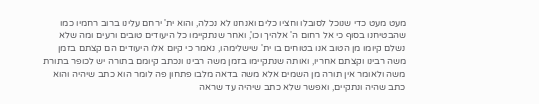מעט מעט כדי שנוכל לסובלו וחציו כלים ואנחנו לא נכלה, והוא ית' ירחם עלינו ברוב רחמיו כמו שהבטיחנו בסוף כי אל רחום ה' אלהיך וכו', ואחר שנתקיימו כל היעודים טובים ורעים ומה שלא נשלם קיומו מן הטוב אנו בטוחים בו ית' שישלימהו, נאמר כי קיום אלו היעודים הם קצתם בזמן משה רבינו וקצתם אחריו, ואותה שנתקיימו בזמן משה רבינו ונכתב קיומם בתורה יש לכופר בתורת משה ולאומר אין תורה מן השמים אלא משה בדאה מלבו פתחון פה לומר הוא כתב שיהיה והוא כתב שהיה ונתקיים, ואפשר שלא כתב שיהיה עד שראה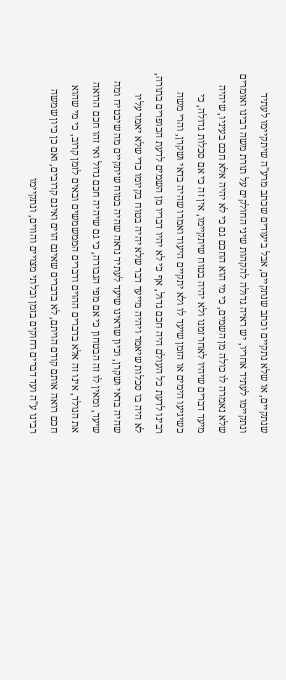שנתקיים, או שלא נתקיים וכתב שנתקיים, אבל ביעודים שכתב מרע"ה שיתקיימו לעתיד ונתקיימו לעתיד אחריו, יש ראיה גדולה להקהות שיני החולקים על תורת משה רבינו ואומרים שלא נאמרה לו כולה מן השמים, כי מי הוא החכם גם כי לא יהיה אלא חכם בעיניו, שיהיה מיעד דברים שיהיו לאחר זמנו ולא יהיה בטוח שיתקיימו, אין זה כי אם סכלות גדולה, כי כשיגיעו הימים או הזמן שיעד לו ולא יתקיים היעוד ואמרו שהיה בדאי ושקרן, והרי משה רבינו לדעת כל העולם היה חכם גדול, אף כי לא יהיו דבריו מן השמים לדעת הכופרים בתורה, לא היה בו סכלות שיאמר ויהיה מייעד דבר שלא יהיה בטוח בקיומו כדי שלא יאמר עליו שהיה בדאי ושקרן, וכיון שראינו שיעד לעתיד נראה שהיה בטוח שיתקיים מה שיבטיח ומה שיעד, ומאין לו זה הבטחון כי אם מפי הגבורה, כי גם שיהיה חכם גדול ואי זהו חכם הרואה את הנולד, אינו זה אלא בדברים ההוים ודברים הממשמשים ובאים לזמן קרוב, כי מי שהוא חכם רואה אותם קודם הויתם, לא בדברים שאינם הוים ואינם קרובים, ואם כן כיון שמשה רבינו ע"ה ועד דברים רחוקים בזמן ובלתי מצויים והווים, ונתקיימו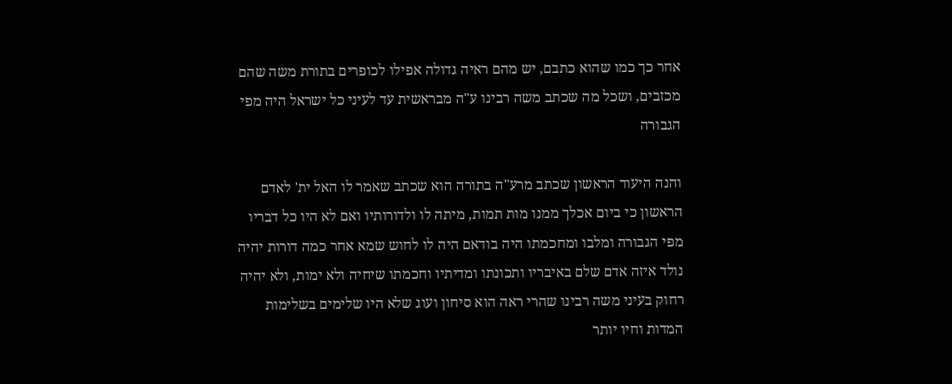אחר כך כמו שהוא כתבם, יש מהם ראיה גדולה אפילו לכופרים בתורת משה שהם מכזבים, ושכל מה שכתב משה רבינו ע"ה מבראשית עד לעיני כל ישראל היה מפי הגבורה

והנה היעוד הראשון שכתב מרע"ה בתורה הוא שכתב שאמר לו האל ית' לאדם הראשון כי ביום אכלך ממנו מות תמות, מיתה לו ולדורותיו ואם לא היו כל דבריו מפי הגבורה ומלבו ומחכמתו היה בודאם היה לו לחוש שמא אחר כמה דורות יהיה נולד איזה אדם שלם באיבריו ותכונתו ומדיתיו וחכמתו שיחיה ולא ימות, ולא יהיה רחוק בעיני משה רבינו שהרי ראה הוא סיחון ועוג שלא היו שלימים בשלימות המדות וחיו יותר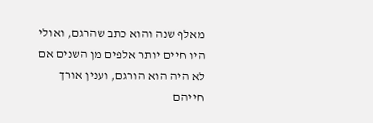מאלף שנה והוא כתב שהרגם, ואולי היו חיים יותר אלפים מן השנים אם לא היה הוא הורגם, וענין אורך חייהם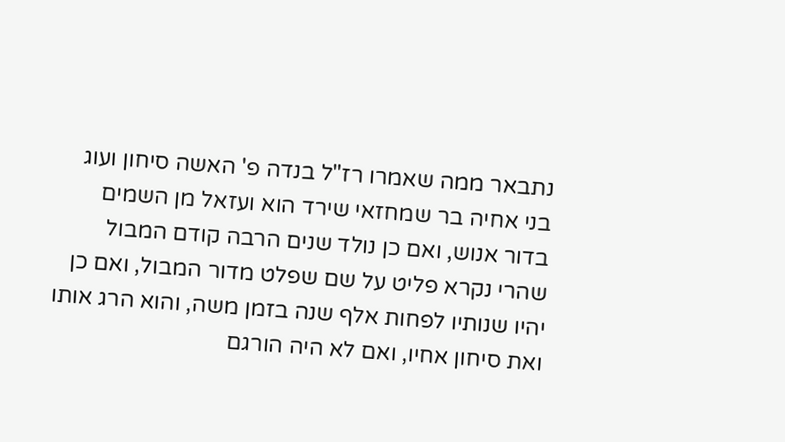נתבאר ממה שאמרו רז"ל בנדה פ' האשה סיחון ועוג בני אחיה בר שמחזאי שירד הוא ועזאל מן השמים בדור אנוש, ואם כן נולד שנים הרבה קודם המבול שהרי נקרא פליט על שם שפלט מדור המבול, ואם כן יהיו שנותיו לפחות אלף שנה בזמן משה, והוא הרג אותו ואת סיחון אחיו, ואם לא היה הורגם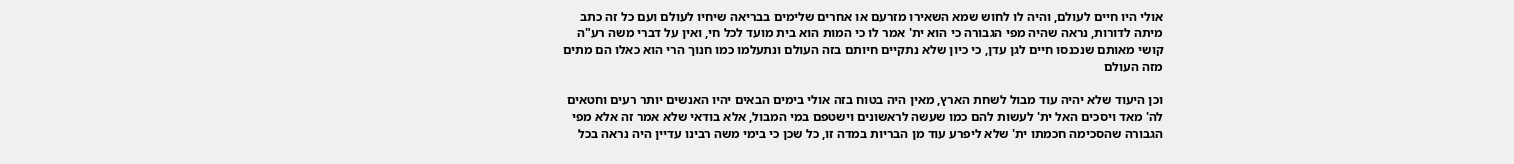אולי היו חיים לעולם, והיה לו לחוש שמא השאירו מזרעם או אחרים שלימים בבריאה שיחיו לעולם ועם כל זה כתב מיתה לדורות, נראה שהיה מפי הגבורה כי הוא ית' אמר לו כי המות הוא בית מועד לכל חי, ואין על דברי משה רע"ה קושי מאותם שנכנסו חיים לגן עדן, כי כיון שלא נתקיים חיותם בזה העולם ונתעלמו כמו חנוך הרי הוא כאלו הם מתים מזה העולם

וכן היעוד שלא יהיה עוד מבול לשחת הארץ, מאין היה בטוח בזה אולי בימים הבאים יהיו האנשים יותר רעים וחטאים לה' מאד ויסכים האל ית' לעשות להם כמו שעשה לראשונים וישטפם במי המבול, אלא בודאי שלא אמר זה אלא מפי הגבורה שהסכימה חכמתו ית' שלא ליפרע עוד מן הבריות במדה זו, כל שכן כי בימי משה רבינו עדיין היה נראה בכל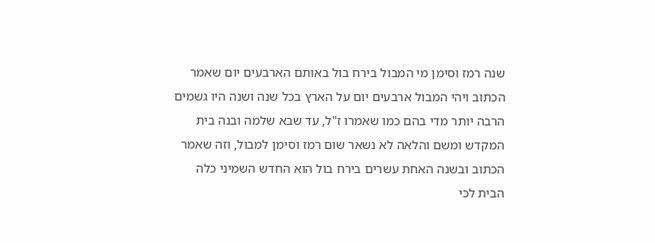שנה רמז וסימן מי המבול בירח בול באותם הארבעים יום שאמר הכתוב ויהי המבול ארבעים יום על הארץ בכל שנה ושנה היו גשמים הרבה יותר מדי בהם כמו שאמרו ז"ל, עד שבא שלמה ובנה בית המקדש ומשם והלאה לא נשאר שום רמז וסימן למבול, וזה שאמר הכתוב ובשנה האחת עשרים בירח בול הוא החדש השמיני כלה הבית לכי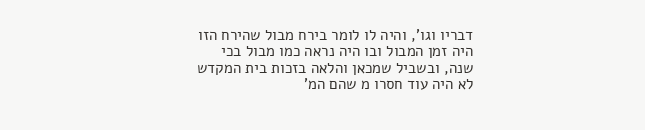דבריו וגו', והיה לו לומר בירח מבול שהירח הזו היה זמן המבול ובו היה נראה כמו מבול בכי שנה, ובשביל שמכאן והלאה בזכות בית המקדש לא היה עוד חסרו מ שהם המ'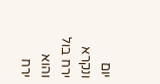יום ונקרא ירח בול והוא ירח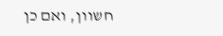חשוון, ואם כן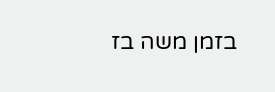בזמן משה בז